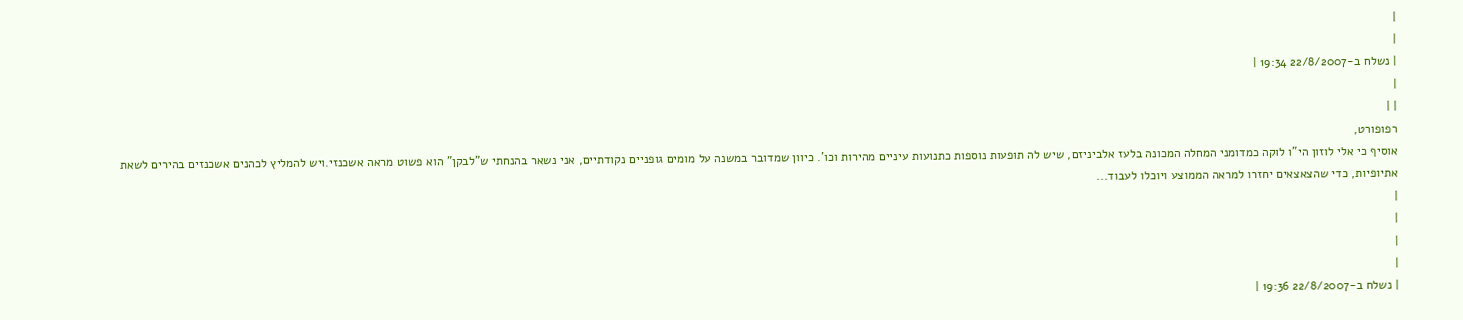|
|
| נשלח ב-22/8/2007 19:34 |
|
| |
רפופורט,
אוסיף כי אלי לוזון הי"ו לוקה כמדומני המחלה המכונה בלעז אלביניזם, שיש לה תופעות נוספות כתנועות עיניים מהירות וכו'. כיוון שמדובר במשנה על מומים גופניים נקודתיים, אני נשאר בהנחתי ש"לבקן" הוא פשוט מראה אשכנזי.ויש להמליץ לכהנים אשכנזים בהירים לשאת אתיופיות, כדי שהצאצאים יחזרו למראה הממוצע ויוכלו לעבוד...
|
|
|
|
| נשלח ב-22/8/2007 19:36 |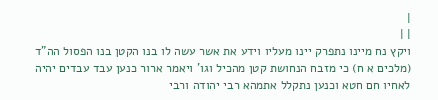|
| |
ויקץ נח מיינו נתפרק יינו מעליו וידע את אשר עשה לו בנו הקטן בנו הפסול הה"ד (מלכים א ח) כי מזבח הנחושת קטן מהכיל וגו' ויאמר ארור כנען עבד עבדים יהיה לאחיו חם חטא וכנען נתקלל אתמהא רבי יהודה ורבי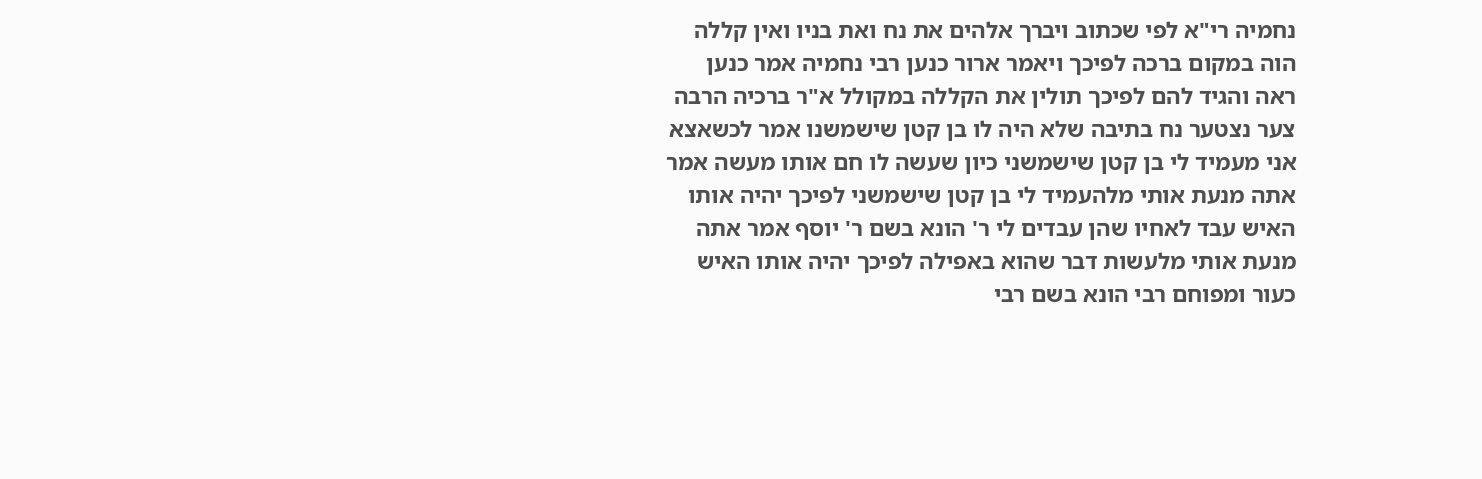נחמיה רי"א לפי שכתוב ויברך אלהים את נח ואת בניו ואין קללה הוה במקום ברכה לפיכך ויאמר ארור כנען רבי נחמיה אמר כנען ראה והגיד להם לפיכך תולין את הקללה במקולל א"ר ברכיה הרבה צער נצטער נח בתיבה שלא היה לו בן קטן שישמשנו אמר לכשאצא אני מעמיד לי בן קטן שישמשני כיון שעשה לו חם אותו מעשה אמר אתה מנעת אותי מלהעמיד לי בן קטן שישמשני לפיכך יהיה אותו האיש עבד לאחיו שהן עבדים לי ר' הונא בשם ר' יוסף אמר אתה מנעת אותי מלעשות דבר שהוא באפילה לפיכך יהיה אותו האיש כעור ומפוחם רבי הונא בשם רבי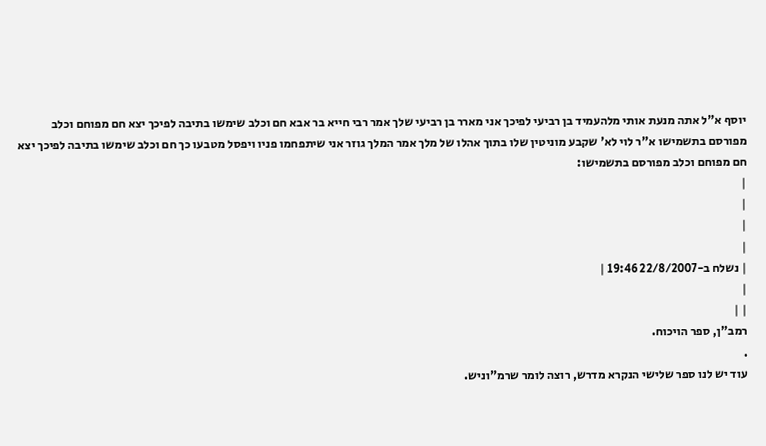יוסף א"ל אתה מנעת אותי מלהעמיד בן רביעי לפיכך אני מארר בן רביעי שלך אמר רבי חייא בר אבא חם וכלב שימשו בתיבה לפיכך יצא חם מפוחם וכלב מפורסם בתשמישו א"ר לוי לא' שקבע מוניטין שלו בתוך אהלו של מלך אמר המלך גוזר אני שיתפחמו פניו ויפסל מטבעו כך חם וכלב שימשו בתיבה לפיכך יצא חם מפוחם וכלב מפורסם בתשמישו:
|
|
|
|
| נשלח ב-22/8/2007 19:46 |
|
| |
רמב"ן, ספר הויכוח.
.
עוד יש לנו ספר שלישי הנקרא מדרש, רוצה לומר שרמ"וניש.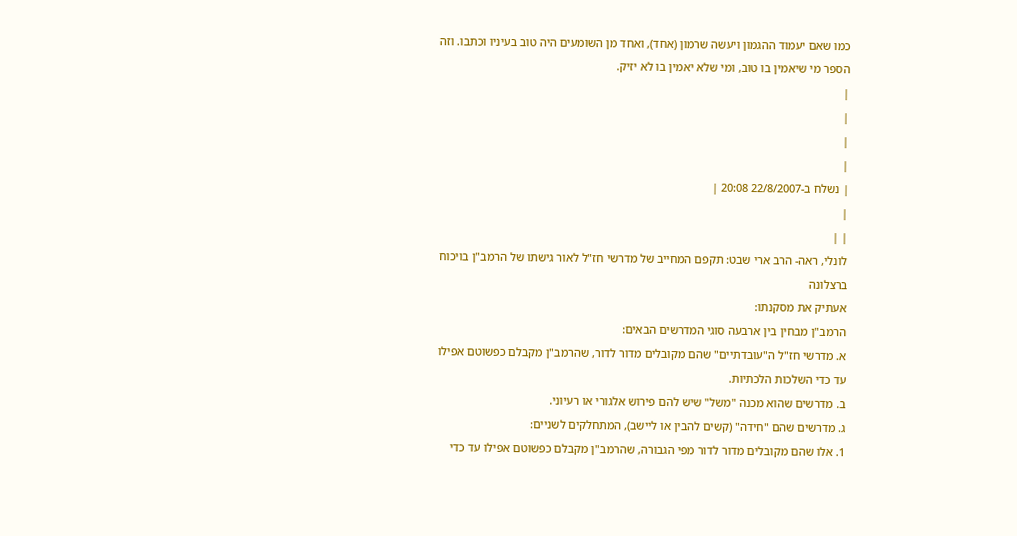כמו שאם יעמוד ההגמון ויעשה שרמון (אחד), ואחד מן השומעים היה טוב בעיניו וכתבו. וזה הספר מי שיאמין בו טוב, ומי שלא יאמין בו לא יזיק.
|
|
|
|
| נשלח ב-22/8/2007 20:08 |
|
| |
לונלי, ראה- הרב ארי שבט: תקפם המחייב של מדרשי חז"ל לאור גישתו של הרמב"ן בויכוח ברצלונה
אעתיק את מסקנתו:
הרמב"ן מבחין בין ארבעה סוגי המדרשים הבאים:
א. מדרשי חז"ל ה"עובדתיים" שהם מקובלים מדור לדור, שהרמב"ן מקבלם כפשוטם אפילו עד כדי השלכות הלכתיות.
ב. מדרשים שהוא מכנה "משל" שיש להם פירוש אלגורי או רעיוני.
ג. מדרשים שהם "חידה" (קשים להבין או ליישב), המתחלקים לשניים:
1. אלו שהם מקובלים מדור לדור מפי הגבורה, שהרמב"ן מקבלם כפשוטם אפילו עד כדי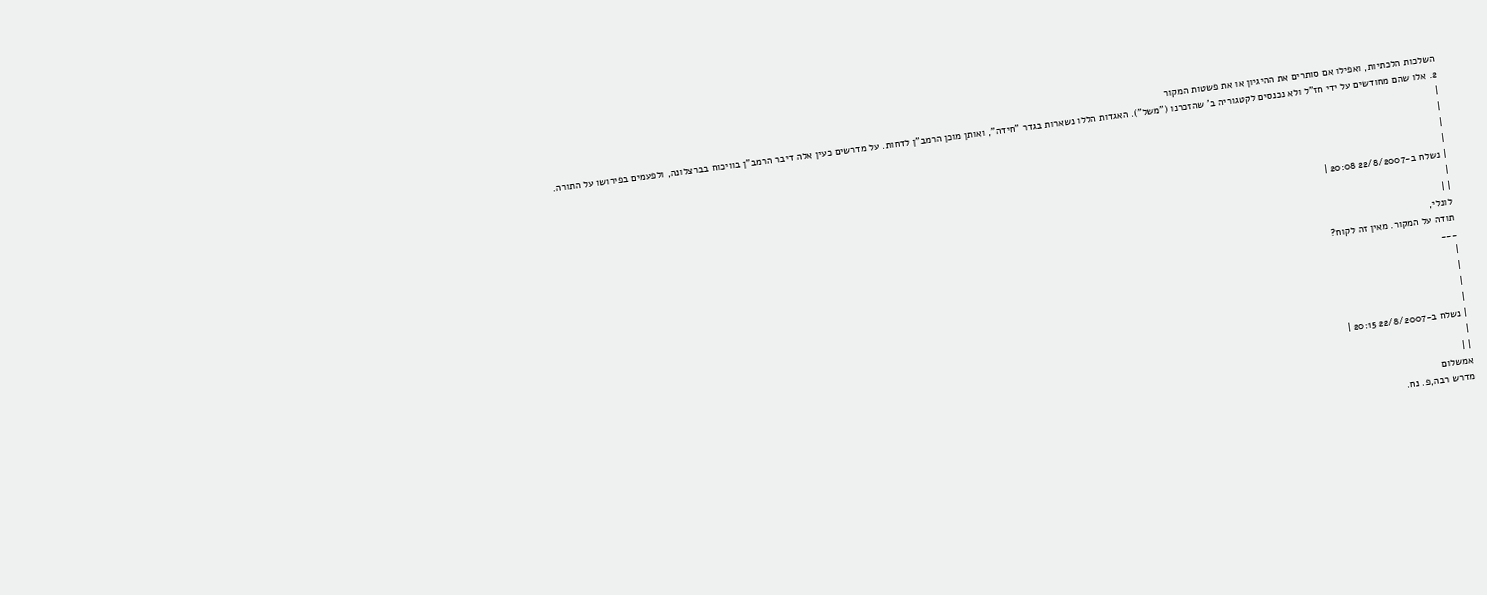השלכות הלכתיות, ואפילו אם סותרים את ההיגיון או את פשטות המקור
2. אלו שהם מחודשים על ידי חז"ל ולא נכנסים לקטגוריה ב' שהזכרנו ("משל"). האגדות הללו נשארות בגדר "חידה", ואותן מוכן הרמב"ן לדחות. על מדרשים כעין אלה דיבר הרמב"ן בוויכוח בברצלונה, ולפעמים בפירושו על התורה.
|
|
|
|
| נשלח ב-22/8/2007 20:08 |
|
| |
לונלי,
תודה על המקור. מאין זה לקוח?
___
|
|
|
|
| נשלח ב-22/8/2007 20:15 |
|
| |
אמשלום
מדרש רבה,פ. נח.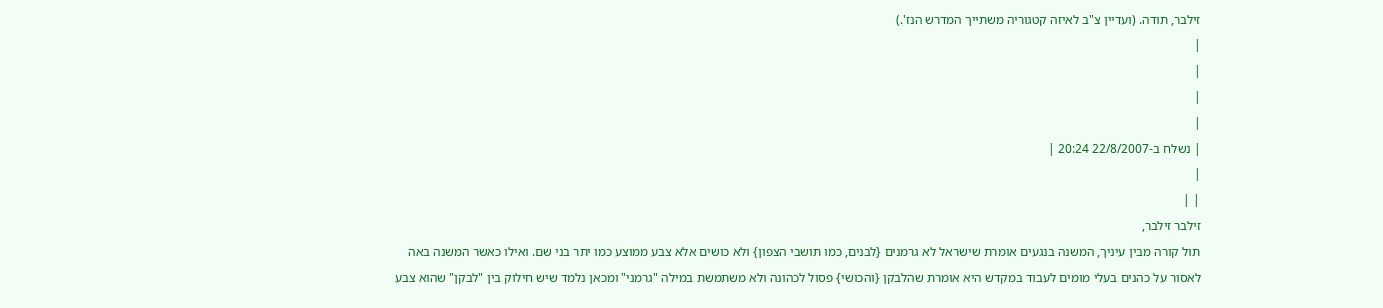זילבר, תודה. (ועדיין צ"ב לאיזה קטגוריה משתייך המדרש הנז'.)
|
|
|
|
| נשלח ב-22/8/2007 20:24 |
|
| |
זילבר זילבר,
תול קורה מבין עיניך, המשנה בנגעים אומרת שישראל לא גרמנים {לבנים, כמו תושבי הצפון} ולא כושים אלא צבע ממוצע כמו יתר בני שם. ואילו כאשר המשנה באה לאסור על כהנים בעלי מומים לעבוד במקדש היא אומרת שהלבקן {והכושי} פסול לכהונה ולא משתמשת במילה "גרמני" ומכאן נלמד שיש חילוק בין "לבקן" שהוא צבע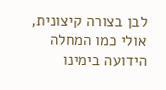לבן בצורה קיצונית, אולי כמו המחלה הידועה בימינו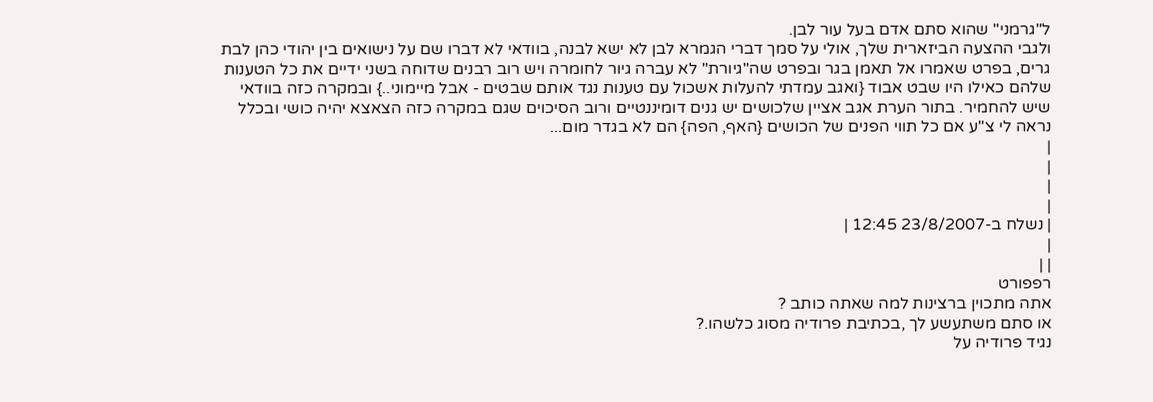ל"גרמני" שהוא סתם אדם בעל עור לבן.
ולגבי ההצעה הביזארית שלך, אולי על סמך דברי הגמרא לבן לא ישא לבנה, בוודאי לא דברו שם על נישואים בין יהודי כהן לבת גרים, בפרט שאמרו אל תאמן בגר ובפרט שה"גיורת" לא עברה גיור לחומרה ויש רוב רבנים שדוחה בשני ידיים את כל הטענות שלהם כאילו היו שבט אבוד {ואגב עמדתי להעלות אשכול עם טענות נגד אותם שבטים - אבל מיימוני..} ובמקרה כזה בוודאי שיש להחמיר. בתור הערת אגב אציין שלכושים יש גנים דומיננטיים ורוב הסיכוים שגם במקרה כזה הצאצא יהיה כושי ובכלל נראה לי צ"ע אם כל תווי הפנים של הכושים {האף, הפה} הם לא בגדר מום...
|
|
|
|
| נשלח ב-23/8/2007 12:45 |
|
| |
רפפורט
אתה מתכוין ברצינות למה שאתה כותב ?
או סתם משתעשע לך ,בכתיבת פרודיה מסוג כלשהו.?
נגיד פרודיה על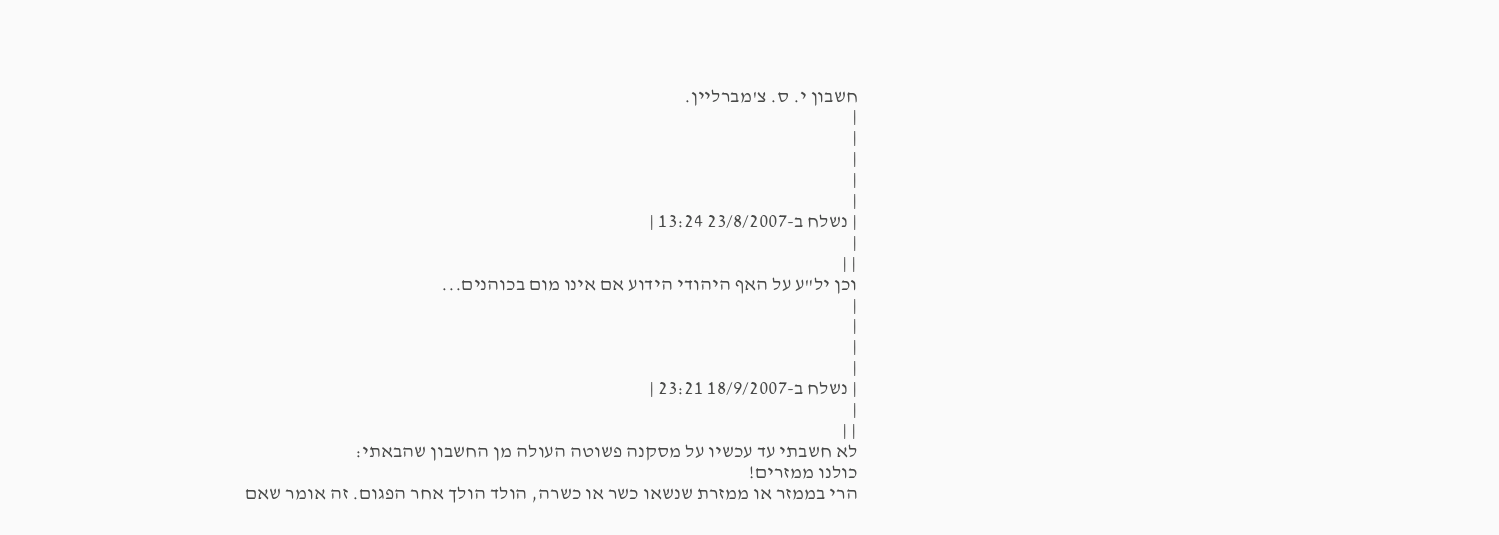חשבון י. ס. צ'מברליין.
|
|
|
|
|
| נשלח ב-23/8/2007 13:24 |
|
| |
וכן יל"ע על האף היהודי הידוע אם אינו מום בכוהנים...
|
|
|
|
| נשלח ב-18/9/2007 23:21 |
|
| |
לא חשבתי עד עכשיו על מסקנה פשוטה העולה מן החשבון שהבאתי:
כולנו ממזרים!
הרי בממזר או ממזרת שנשאו כשר או כשרה, הולד הולך אחר הפגום. זה אומר שאם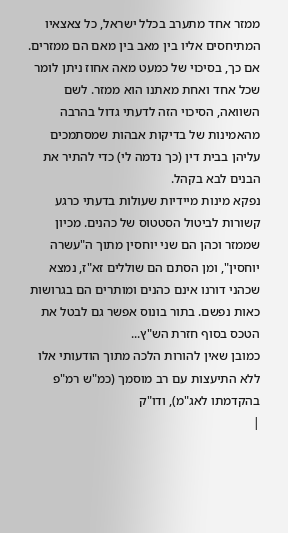ממזר אחד מתערב בכלל ישראל, כל צאצאיו המתיחסים אליו בין מאב בין מאם הם ממזרים. אם כך, בסיכוי של כמעט מאה אחוז ניתן לומר שכל אחד ואחת מאתנו הוא ממזר. לשם השוואה, הסיכוי הזה לדעתי גדול בהרבה מהאמינות של בדיקות אבהות שמסתמכים עליהן בבית דין (כך נדמה לי) כדי להתיר את הבנים לבא בקהל.
נפקא מינות מיידיות שעולות בדעתי כרגע קשורות לביטול הסטטוס של כהנים. מכיון שממזר וכהן הם שני יוחסין מתוך ה"עשרה יוחסין", ומן הסתם הם שוללים זא"ז, נמצא שכהני דורנו אינם כהנים ומותרים הם בגרושות כאות נפשם. בתור בונוס אפשר גם לבטל את הטכס בסוף חזרת הש"ץ...
כמובן שאין להורות הלכה מתוך הודעותי אלו ללא התיעצות עם רב מוסמך (כמ"ש רמ"פ בהקדמתו לאג"מ), ודו"ק
|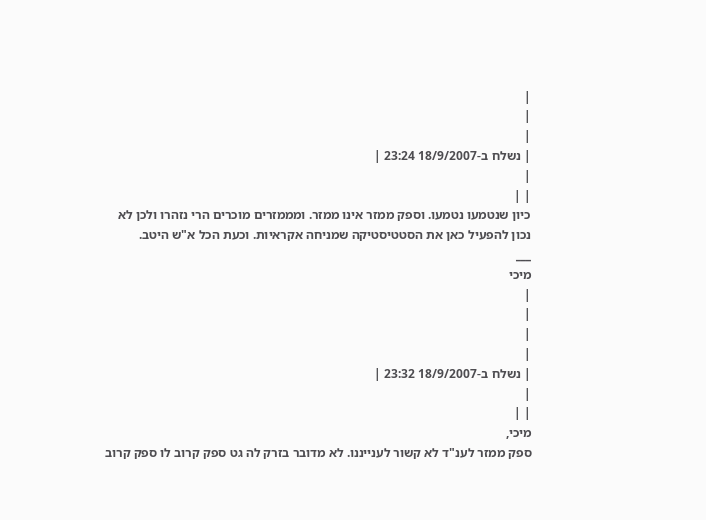|
|
|
| נשלח ב-18/9/2007 23:24 |
|
| |
כיון שנטמעו נטמעו. וספק ממזר אינו ממזר. ומממזרים מוכרים הרי נזהרו ולכן לא נכון להפעיל כאן את הסטטיסטיקה שמניחה אקראיות. וכעת הכל א"ש היטב.
___
מיכי
|
|
|
|
| נשלח ב-18/9/2007 23:32 |
|
| |
מיכי,
ספק ממזר לענ"ד לא קשור לענייננו. לא מדובר בזרק לה גט ספק קרוב לו ספק קרוב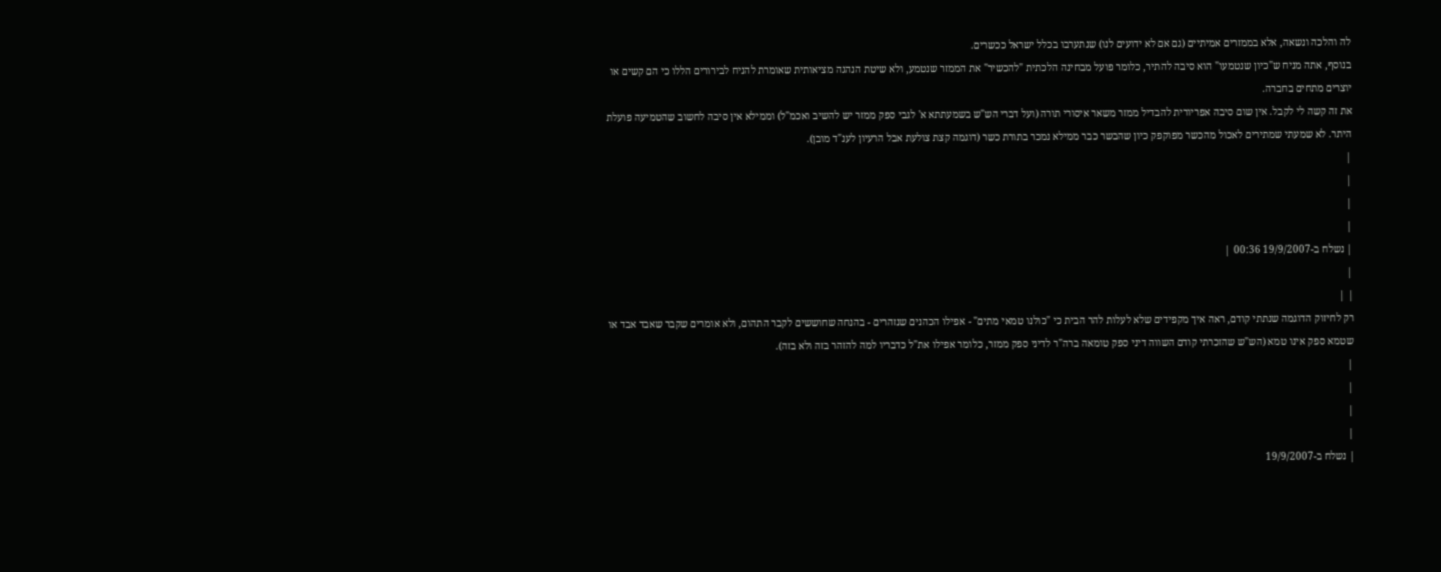לה והלכה ונשאה, אלא בממזרים אמיתיים (גם אם לא ידועים לנו) שנתערבו בכלל ישראל ככשרים.
בנוסף, אתה מניח ש"כיון שנטמעו" הוא סיבה להתיר, כלומר פועל מבחינה הלכתית "להכשיר" את הממזר שנטמע, ולא שיטת הנהגה מציאותית שאומרת להניח לבירורים הללו כי הם קשים או יוצרים מתחים בחברה.
את זה קשה לי לקבל. אין שום סיבה אפריורית להבדיל ממזר משאר איסורי תורה (ועל דברי הש"ש בשמעתתא א' לגבי ספק ממזר יש להשיב ואכמ"ל) וממילא אין סיבה לחשוב שהטמיעה פועלת היתר. לא שמעתי שמתירים לאכול מהכשר מפוקפק כיון שהבשר כבר ממילא נמכר בתורת כשר (דוגמה קצת צולעת אבל הרעיון לענ"ד מובן).
|
|
|
|
| נשלח ב-19/9/2007 00:36 |
|
| |
רק לחיזוק הדוגמה שנתתי קודם, ראה איך מקפידים שלא לעלות להר הבית כי "כולנו טמאי מתים" - אפילו הכהנים שנזהרים - בהנחה שחוששים לקבר התהום, ולא אומרים שקבר שאבד אבד או שטמא ספק אינו טמא (הש"ש שהזכרתי קודם השווה דיני ספק טומאה ברה"ר לדיני ספק ממזר, כלומר אפילו את"ל כדבריו למה להזהר בזה ולא בזה).
|
|
|
|
| נשלח ב-19/9/2007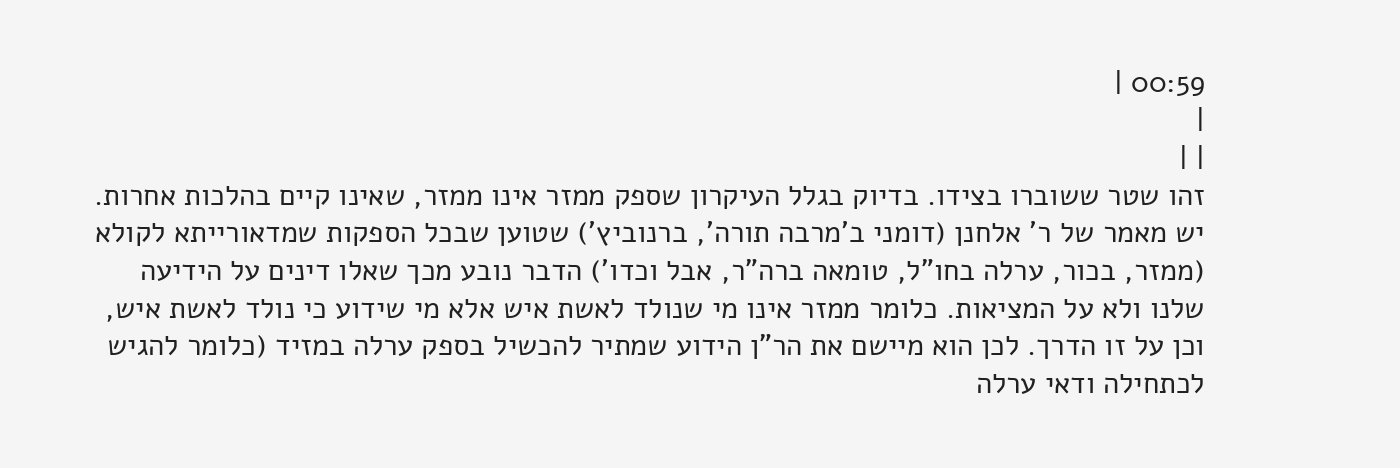00:59 |
|
| |
זהו שטר ששוברו בצידו. בדיוק בגלל העיקרון שספק ממזר אינו ממזר, שאינו קיים בהלכות אחרות.
יש מאמר של ר' אלחנן (דומני ב'מרבה תורה', ברנוביץ') שטוען שבכל הספקות שמדאורייתא לקולא (ממזר, בכור, ערלה בחו"ל, טומאה ברה"ר, אבל וכדו') הדבר נובע מכך שאלו דינים על הידיעה שלנו ולא על המציאות. כלומר ממזר אינו מי שנולד לאשת איש אלא מי שידוע כי נולד לאשת איש, וכן על זו הדרך. לכן הוא מיישם את הר"ן הידוע שמתיר להכשיל בספק ערלה במזיד (כלומר להגיש לכתחילה ודאי ערלה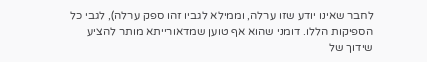לחבר שאינו יודע שזו ערלה, וממילא לגביו זהו ספק ערלה), לגבי כל הספיקות הללו. דומני שהוא אף טוען שמדאורייתא מותר להציע שידוך של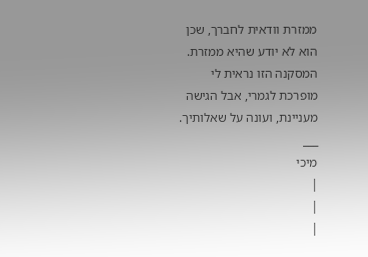ממזרת וודאית לחברך, שכן הוא לא יודע שהיא ממזרת.
המסקנה הזו נראית לי מופרכת לגמרי, אבל הגישה מעניינת, ועונה על שאלותיך.
___
מיכי
|
|
|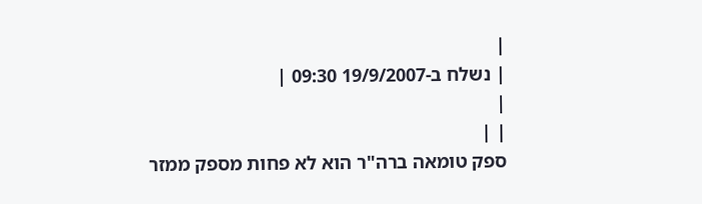|
| נשלח ב-19/9/2007 09:30 |
|
| |
ספק טומאה ברה"ר הוא לא פחות מספק ממזר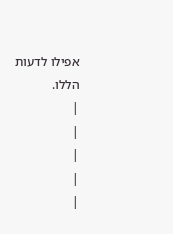אפילו לדעות הללו.
|
|
|
|
|